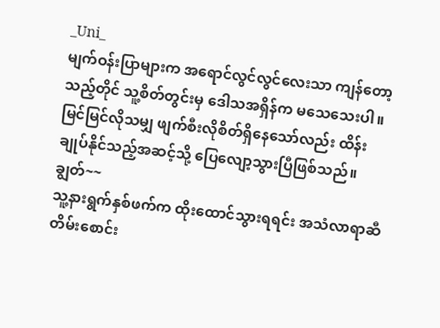_Uni_
မျက်ဝန်းပြာများက အရောင်လွင်လွင်လေးသာ ကျန်တော့သည့်တိုင် သူ့စိတ်တွင်းမှ ဒေါသအရှိန်က မသေသေးပါ။ မြင်မြင်လိုသမျှ ဖျက်စီးလိုစိတ်ရှိနေသော်လည်း ထိန်းချုပ်နိုင်သည့်အဆင့်သို့ ပြေလျော့သွားပြီဖြစ်သည်။
ချွတ်~~
သူ့နားရွက်နှစ်ဖက်က ထိုးထောင်သွားရရင်း အသံလာရာဆီ တိမ်းစောင်း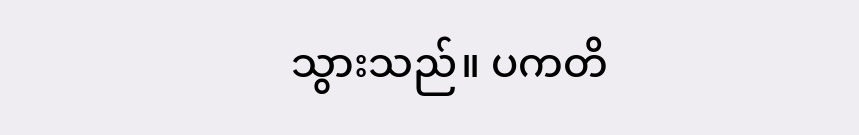သွားသည်။ ပကတိ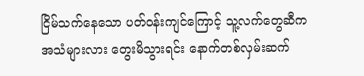ငြိမ်သက်နေသော ပတ်ဝန်းကျင်ကြောင့် သူ့လက်တွေဆီက အသံများလား တွေးမိသွားရင်း နောက်တစ်လှမ်းဆက်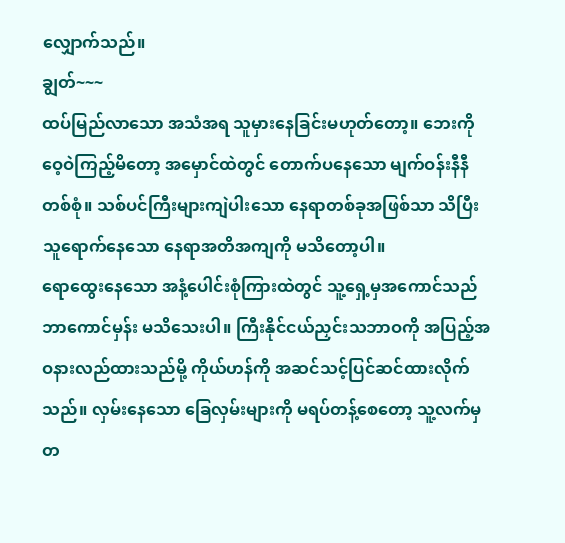လျှောက်သည်။
ချွတ်~~~
ထပ်မြည်လာသော အသံအရ သူမှားနေခြင်းမဟုတ်တော့။ ဘေးကို ဝေ့ဝဲကြည့်မိတော့ အမှောင်ထဲတွင် တောက်ပနေသော မျက်ဝန်းနီနီတစ်စုံ။ သစ်ပင်ကြီးများကျဲပါးသော နေရာတစ်ခုအဖြစ်သာ သိပြီး သူရောက်နေသော နေရာအတိအကျကို မသိတော့ပါ။
ရောထွေးနေသော အနံ့ပေါင်းစုံကြားထဲတွင် သူ့ရှေ့မှအကောင်သည် ဘာကောင်မှန်း မသိသေးပါ။ ကြီးနိုင်ငယ်ညှင်းသဘာဝကို အပြည့်အဝနားလည်ထားသည်မို့ ကိုယ်ဟန်ကို အဆင်သင့်ပြင်ဆင်ထားလိုက်သည်။ လှမ်းနေသော ခြေလှမ်းများကို မရပ်တန့်စေတော့ သူ့လက်မှ တ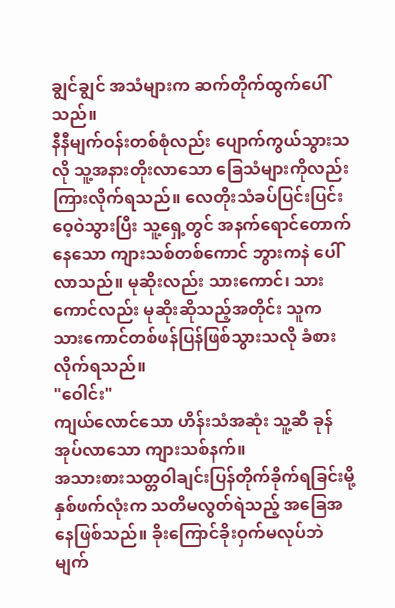ချွင်ချွင် အသံများက ဆက်တိုက်ထွက်ပေါ်သည်။
နီနီမျက်ဝန်းတစ်စုံလည်း ပျောက်ကွယ်သွားသလို သူ့အနားတိုးလာသော ခြေသံများကိုလည်း ကြားလိုက်ရသည်။ လေတိုးသံခပ်ပြင်းပြင်းဝေ့ဝဲသွားပြီး သူ့ရှေ့တွင် အနက်ရောင်တောက်နေသော ကျားသစ်တစ်ကောင် ဘွားကနဲ ပေါ်လာသည်။ မုဆိုးလည်း သားကောင်၊ သားကောင်လည်း မုဆိုးဆိုသည့်အတိုင်း သူက သားကောင်တစ်ဖန်ပြန်ဖြစ်သွားသလို ခံစားလိုက်ရသည်။
"ဝေါင်း"
ကျယ်လောင်သော ဟိန်းသံအဆုံး သူ့ဆီ ခုန်အုပ်လာသော ကျားသစ်နက်။
အသားစားသတ္တဝါချင်းပြန်တိုက်ခိုက်ရခြင်းမို့ နှစ်ဖက်လုံးက သတိမလွတ်ရဲသည့် အခြေအနေဖြစ်သည်။ ခိုးကြောင်ခိုးဝှက်မလုပ်ဘဲ မျက်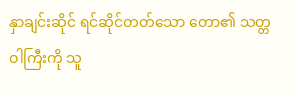နှာချင်းဆိုင် ရင်ဆိုင်တတ်သော တော၏ သတ္တဝါကြီးကို သူ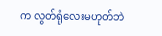က လွတ်ရုံလေးမဟုတ်ဘဲ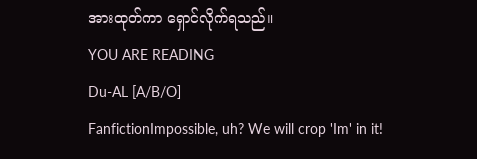အားထုတ်ကာ ရှောင်လိုက်ရသည်။
YOU ARE READING
Du-AL [A/B/O]
FanfictionImpossible, uh? We will crop 'Im' in it!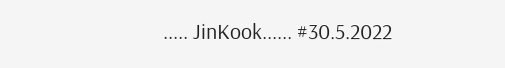..... JinKook...... #30.5.2022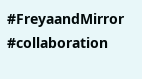#FreyaandMirror #collaboration